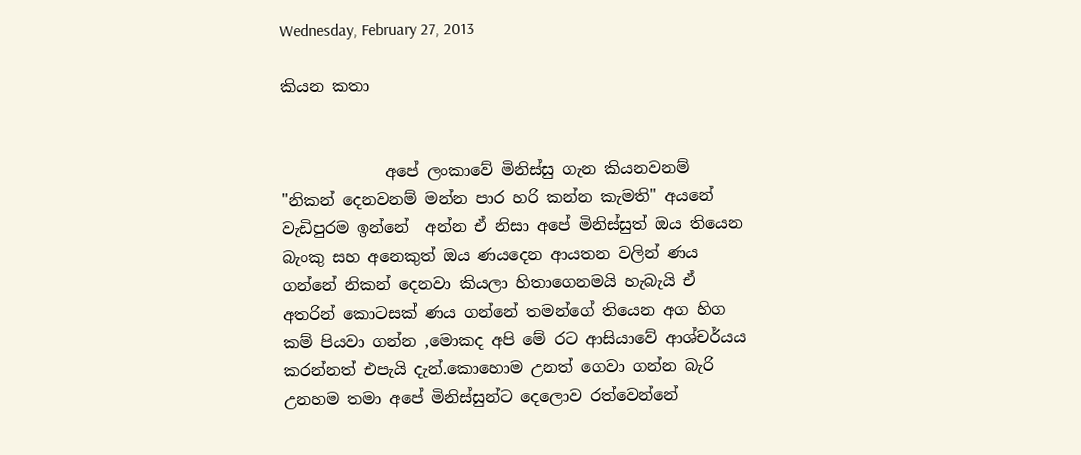Wednesday, February 27, 2013

කියන කතා


             අපේ ලංකාවේ මිනිස්සු ගැන කියනවනම් "නිකන් දෙනවනම් මන්න පාර හරි කන්න කැමති" අයනේ වැඩිපුරම ඉන්නේ  අන්න ඒ නිසා අපේ මිනිස්සුත් ඔය තියෙන බැංකු සහ අනෙකුත් ඔය ණයදෙන ආයතන වලින් ණය ගන්නේ නිකන් දෙනවා කියලා හිතාගෙනමයි හැබැයි ඒ අතරින් කොටසක් ණය ගන්නේ තමන්ගේ තියෙන අග හිග කම් පියවා ගන්න ,මොකද අපි මේ රට ආසියාවේ ආශ්චර්යය කරන්නත් එපැයි දැන්.කොහොම උනත් ගෙවා ගන්න බැරි උනහම තමා අපේ මිනිස්සුන්ට දෙලොව රත්වෙන්නේ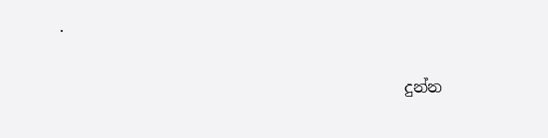.

                                           දුන්න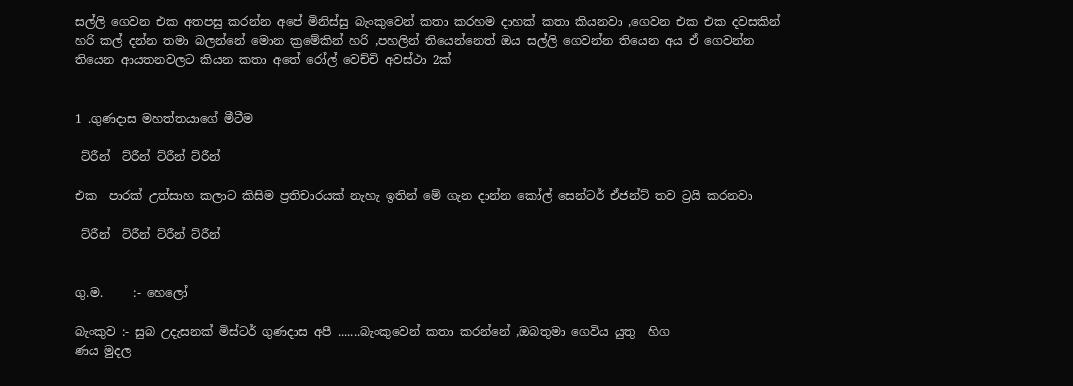සල්ලි ගෙවන එක අතපසු කරන්න අපේ මිනිස්සු බැංකුවෙන් කතා කරහම දාහක් කතා කියනවා ,ගෙවන එක එක දවසකින් හරි කල් දන්න තමා බලන්නේ මොන ක්‍රමේකින් හරි ,පහලින් තියෙන්නෙත් ඔය සල්ලි ගෙවන්න තියෙන අය ඒ ගෙවන්න තියෙන ආයතනවලට කියන කතා අතේ රෝල් වෙච්චි අවස්ථා 2ක්


1 .ගුණදාස මහත්තයාගේ මීටීම

 ට්රීන්  ට්රීන් ට්රීන් ට්රීන්

එක  පාරක් උත්සාහ කලාට කිසිම ප්‍රතිචාරයක් නැහැ ඉතින් මේ ගැන දාන්න කෝල් සෙන්ටර් ඒජන්ට් තව ට්‍රයි කරනවා

 ට්රීන්  ට්රීන් ට්රීන් ට්රීන්


ගු.ම.     :- හෙලෝ

බැංකුව :- සුබ උදැසනක් මිස්ටර් ගුණදාස අපී .......බැංකුවෙන් කතා කරන්නේ ,ඔබතුමා ගෙවිය යුතු  හිග                        ණය මුදල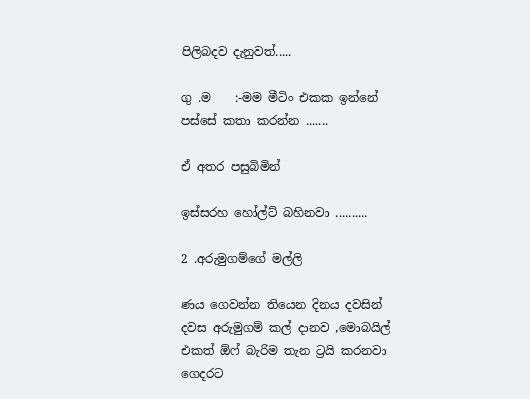පිලිබදව දැනුවත්.....

ගු .ම    :-මම මීටිං එකක ඉන්නේ පස්සේ කතා කරන්න .......

ඒ අතර පසුබිමින්

ඉස්සරහ හෝල්ට් බහිනවා ..........

2 .අරුමුගම්ගේ මල්ලි

ණය ගෙවන්න තියෙන දිනය දවසින් දවස අරුමුගම් කල් දානව ,මොබයිල් එකත් ඕෆ් බැරිම තැන ට්‍රයි කරනවා ගෙදරට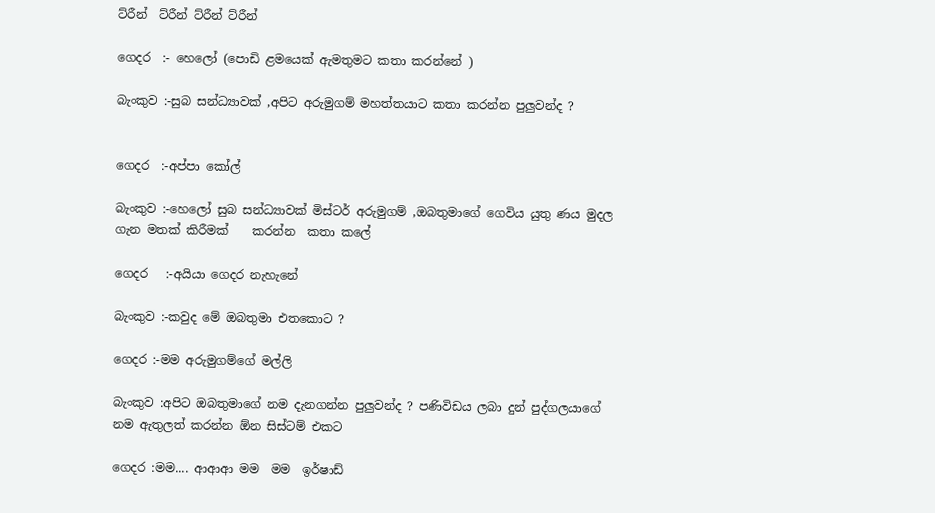ට්රීන්  ට්රීන් ට්රීන් ට්රීන්

ගෙදර  :- හෙලෝ (පොඩි ළමයෙක් ඇමතුමට කතා කරන්නේ )

බැංකුව :-සුබ සන්ධ්‍යාවක් ,අපිට අරුමුගම් මහත්තයාට කතා කරන්න පුලුවන්ද ?


ගෙදර  :-අප්පා කෝල්

බැංකුව :-හෙලෝ සුබ සන්ධ්‍යාවක් මිස්ටර් අරුමුගම් ,ඔබතුමාගේ ගෙවිය යුතු ණය මුදල ගැන මතක් කිරීමක්    කරන්න  කතා කලේ

ගෙදර   :-අයියා ගෙදර නැහැනේ

බැංකුව :-කවුද මේ ඔබතුමා එතකොට ?

ගෙදර :-මම අරුමුගම්ගේ මල්ලි

බැංකුව :අපිට ඔබතුමාගේ නම දැනගන්න පුලුවන්ද ? පණිවිඩය ලබා දුන් පුද්ගලයාගේ නම ඇතුලත් කරන්න ඕන සිස්ටම් එකට

ගෙදර :මම.... ආආආ මම  මම  ඉර්ෂාඩ්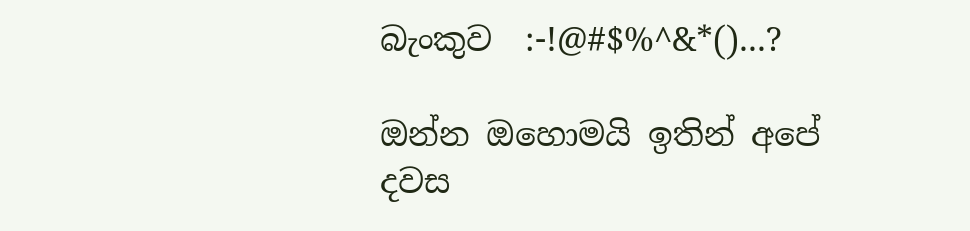බැංකුව  :-!@#$%^&*()...?

ඔන්න ඔහොමයි ඉතින් අපේ දවස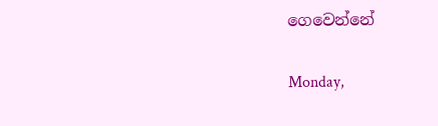ගෙවෙන්නේ

Monday,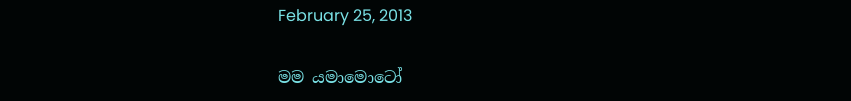February 25, 2013

මම යමාමොටෝ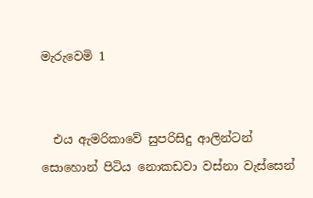මැරුවෙමි 1


  එය ඇමරිකාවේ සුපරිසිදු ආලින්ටන් සොහොන් පිටිය නොකඩවා වස්නා වැස්සෙන්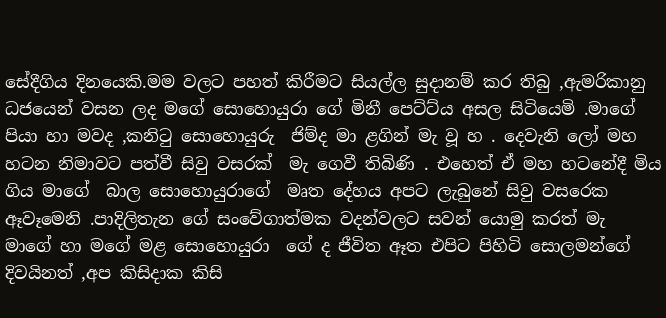සේදීගිය දිනයෙකි.මම වලට පහත් කිරීමට සියල්ල සුදානම් කර තිබු ,ඇමරිකානු ධජයෙන් වසන ලද මගේ සොහොයුරා ගේ මිනී පෙට්ට්ය අසල සිටියෙමි .මාගේ පියා හා මවද ,කනිටු සොහොයුරු  ජිම්ද මා ළගින් මැ වූ හ . දෙවැනි ලෝ මහ හටන නිමාවට පත්වී සිවු වසරක්  මැ ගෙවී තිබිණි . එහෙත් ඒ මහ හටනේදී මිය ගිය මාගේ  බාල සොහොයුරාගේ  මෘත දේහය අපට ලැබුනේ සිවු වසරෙක ඈවෑමෙනි .පාදිලිතැන ගේ සංවේගාත්මක වදන්වලට සවන් යොමු කරත් මැ  මාගේ හා මගේ මළ සොහොයුරා  ගේ ද ජීවිත ඈත එපිට පිහිටි සොලමන්ගේ දිවයිනත් ,අප කිසිදාක කිසි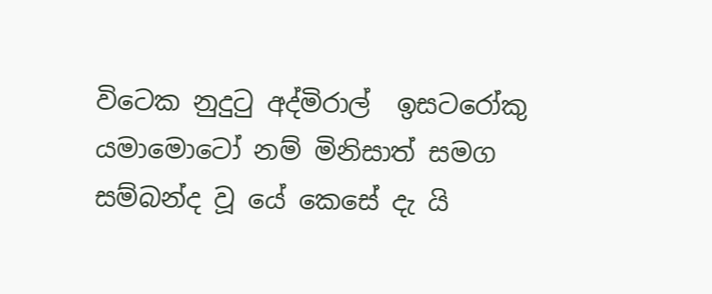විටෙක නුදුටු අද්මිරාල්  ඉසටරෝකු යමාමොටෝ නම් මිනිසාත් සමග සම්බන්ද වූ යේ කෙසේ දැ යි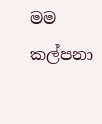මම කල්පනා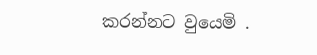කරන්නට වුයෙමි .